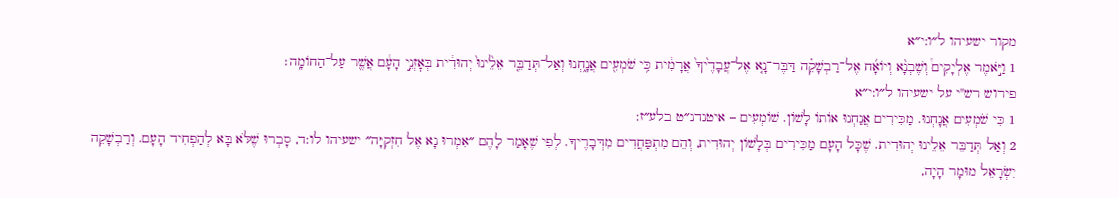מקור ישעיהו ל״ו:י״א
1 וַיֹּ֣אמֶר אֶלְיָקִים֩ וְשֶׁבְנָ֨א וְיוֹאָ֜ח אֶל־רַבְשָׁקֵ֗ה דַּבֶּר־נָ֤א אֶל־עֲבָדֶ֙יךָ֙ אֲרָמִ֔ית כִּ֥י שֹׁמְעִ֖ים אֲנָ֑חְנוּ וְאַל־תְּדַבֵּ֤ר אֵלֵ֙ינוּ֙ יְהוּדִ֔ית בְּאׇזְנֵ֣י הָעָ֔ם אֲשֶׁ֖ר עַל־הַחוֹמָֽה׃
פירוש רש"י על ישעיהו ל״ו:י״א
1 כִּי שֹׁמְעִים אֲנָחְנוּ. מַכִּירִים אֲנַחְנוּ אוֹתוֹ לָשׁוֹן. שׁוֹמְעִים – איטנדנ״ט בלע״ז:
2 וְאַל תְּדַבֵּר אֵלֵינוּ יְהוּדִית. שֶׁכָּל הָעָם מַכִּירִים בְּלָשׁוֹן יְהוּדִית, וְהֵם מִתְפַּחֲדִים מִדְּבָרֶיךָ. לְפִי שֶׁאָמַר לָהֶם ״אִמְרוּ נָא אֶל חִזְקִיָּה״ ישעיהו לו:ד, סָבְרוּ שֶׁלֹּא בָּא לְהַפְחִיד הָעָם. וְרַבְשָׁקֵה יִשְׂרָאֵל מוּמָר הָיָה,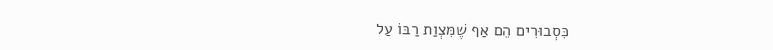כִּסְבוּרִים הֵם אַף שֶׁמִּצְוַת רַבּוֹ עַל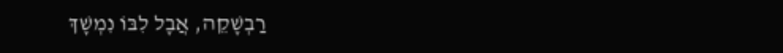רַבְשָׁקֵה, אֲבָל לִבּוֹ נִמְשָׁךְ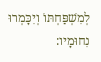לְמִשְׁפַּחְתּוֹ וְיִכָּמְרוּ נִחוּמָיו: